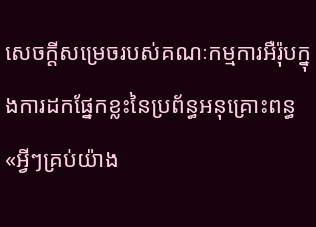សេចក្តីសម្រេចរបស់គណៈកម្មការអឺរ៉ុបក្នុងការដកផ្នែកខ្លះនៃប្រព័ន្ធអនុគ្រោះពន្ធ «អ្វីៗគ្រប់យ៉ាង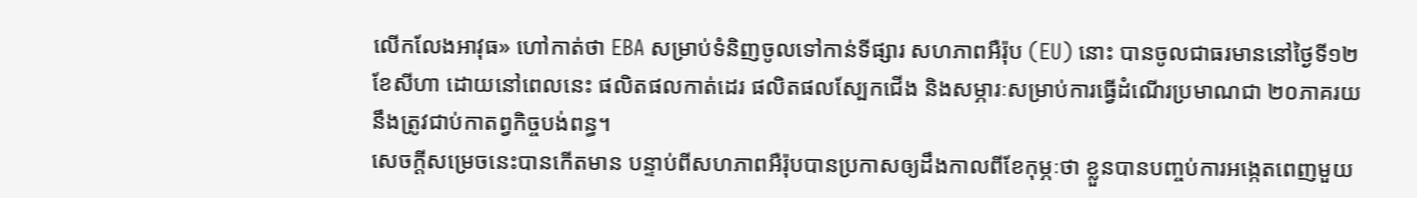លើកលែងអាវុធ» ហៅកាត់ថា EBA សម្រាប់ទំនិញចូលទៅកាន់ទីផ្សារ សហភាពអឺរ៉ុប (EU) នោះ បានចូលជាធរមាននៅថ្ងៃទី១២ ខែសីហា ដោយនៅពេលនេះ ផលិតផលកាត់ដេរ ផលិតផលស្បែកជើង និងសម្ភារៈសម្រាប់ការធ្វើដំណើរប្រមាណជា ២០ភាគរយនឹងត្រូវជាប់កាតព្វកិច្ចបង់ពន្ធ។
សេចក្តីសម្រេចនេះបានកើតមាន បន្ទាប់ពីសហភាពអឺរ៉ុបបានប្រកាសឲ្យដឹងកាលពីខែកុម្ភៈថា ខ្លួនបានបញ្ចប់ការអង្កេតពេញមួយ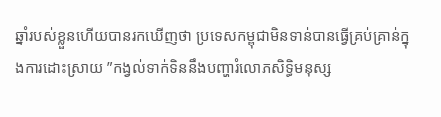ឆ្នាំរបស់ខ្លួនហើយបានរកឃើញថា ប្រទេសកម្ពុជាមិនទាន់បានធ្វើគ្រប់គ្រាន់ក្នុងការដោះស្រាយ ”កង្វល់ទាក់ទិននឹងបញ្ហារំលោភសិទ្ធិមនុស្ស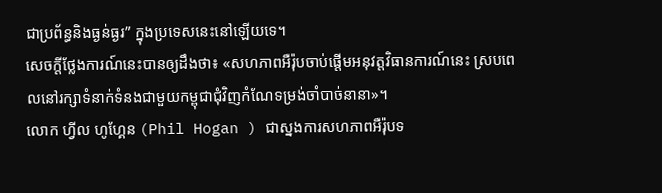ជាប្រព័ន្ធនិងធ្ងន់ធ្ងរ” ក្នុងប្រទេសនេះនៅឡើយទេ។
សេចក្តីថ្លែងការណ៍នេះបានឲ្យដឹងថា៖ «សហភាពអឺរ៉ុបចាប់ផ្តើមអនុវត្តវិធានការណ៍នេះ ស្របពេលនៅរក្សាទំនាក់ទំនងជាមួយកម្ពុជាជុំវិញកំណែទម្រង់ចាំបាច់នានា»។
លោក ហ្វីល ហូហ្គែន (Phil Hogan ) ជាស្នងការសហភាពអឺរ៉ុបទ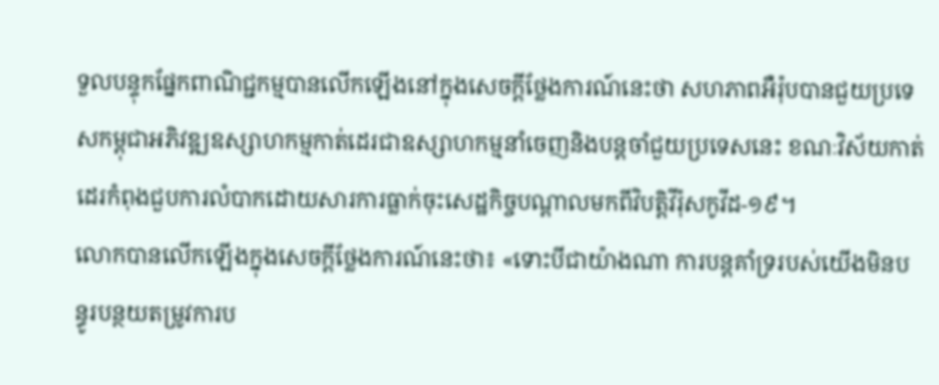ទួលបន្ទុកផ្នែកពាណិជ្ជកម្មបានលើកឡើងនៅក្នុងសេចក្តីថ្លែងការណ៍នេះថា សហភាពអឺរ៉ុបបានជួយប្រទេសកម្ពុជាអភិវឌ្ឍឧស្សាហកម្មកាត់ដេរជាឧស្សាហកម្មនាំចេញនិងបន្តចាំជួយប្រទេសនេះ ខណៈវិស័យកាត់ដេរកំពុងជួបការលំបាកដោយសារការធ្លាក់ចុះសេដ្ឋកិច្ចបណ្តាលមកពីវិបត្តិវីរ៉ុសកូវីដ-១៩។
លោកបានលើកឡើងក្នុងសេចក្តីថ្លែងការណ៍នេះថា៖ «ទោះបីជាយ៉ាងណា ការបន្តគាំទ្ររបស់យើងមិនបន្ធូរបន្ថយតម្រូវការប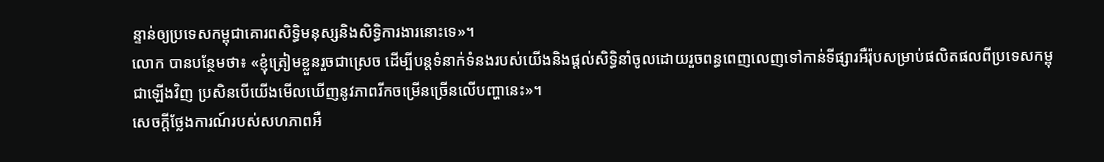ន្ទាន់ឲ្យប្រទេសកម្ពុជាគោរពសិទ្ធិមនុស្សនិងសិទ្ធិការងារនោះទេ»។
លោក បានបន្ថែមថា៖ «ខ្ញុំត្រៀមខ្លួនរួចជាស្រេច ដើម្បីបន្តទំនាក់ទំនងរបស់យើងនិងផ្តល់សិទ្ធិនាំចូលដោយរួចពន្ធពេញលេញទៅកាន់ទីផ្សារអឺរ៉ុបសម្រាប់ផលិតផលពីប្រទេសកម្ពុជាឡើងវិញ ប្រសិនបើយើងមើលឃើញនូវភាពរីកចម្រើនច្រើនលើបញ្ហានេះ»។
សេចក្តីថ្លែងការណ៍របស់សហភាពអឺ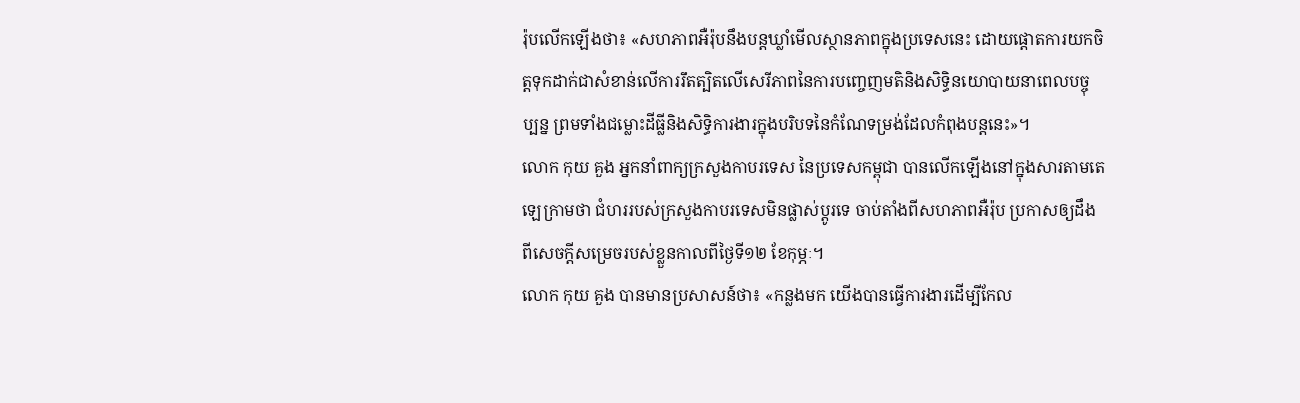រ៉ុបលើកឡើងថា៖ «សហភាពអឺរ៉ុបនឹងបន្តឃ្លាំមើលស្ថានភាពក្នុងប្រទេសនេះ ដោយផ្តោតការយកចិត្តទុកដាក់ជាសំខាន់លើការរឹតត្បិតលើសេរីភាពនៃការបញ្ចេញមតិនិងសិទ្ធិនយោបាយនាពេលបច្ចុប្បន្ន ព្រមទាំងជម្លោះដីធ្លីនិងសិទ្ធិការងារក្នុងបរិបទនៃកំណែទម្រង់ដែលកំពុងបន្តនេះ»។
លោក កុយ គួង អ្នកនាំពាក្យក្រសួងកាបរទេស នៃប្រទេសកម្ពុជា បានលើកឡើងនៅក្នុងសារតាមតេឡេក្រាមថា ជំហររបស់ក្រសួងកាបរទេសមិនផ្លាស់ប្តូរទេ ចាប់តាំងពីសហភាពអឺរ៉ុប ប្រកាសឲ្យដឹងពីសេចក្តីសម្រេចរបស់ខ្លួនកាលពីថ្ងៃទី១២ ខែកុម្ភៈ។
លោក កុយ គួង បានមានប្រសាសន៍ថា៖ «កន្លងមក យើងបានធ្វើការងារដើម្បីកែល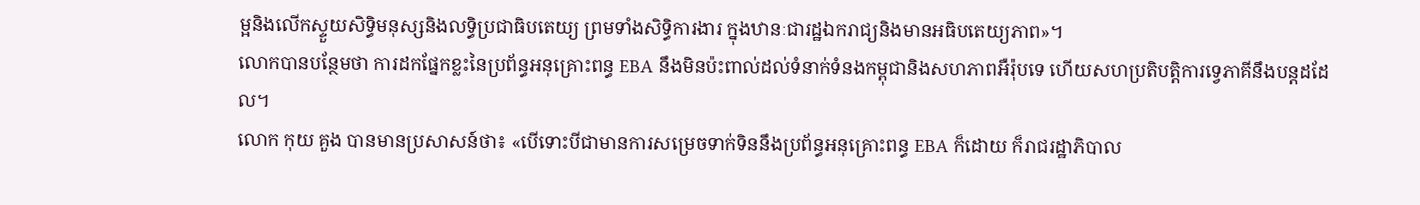ម្អនិងលើកស្ទួយសិទ្ធិមនុស្សនិងលទ្ធិប្រជាធិបតេយ្យ ព្រមទាំងសិទ្ធិការងារ ក្នុងឋានៈជារដ្ឋឯករាជ្យនិងមានអធិបតេយ្យភាព»។
លោកបានបន្ថែមថា ការដកផ្នែកខ្លះនៃប្រព័ន្ធអនុគ្រោះពន្ធ EBA នឹងមិនប៉ះពាល់ដល់ទំនាក់ទំនងកម្ពុជានិងសហភាពអឺរ៉ុបទេ ហើយសហប្រតិបត្តិការទ្វេភាគីនឹងបន្តដដែល។
លោក កុយ គួង បានមានប្រសាសន៍ថា៖ «បើទោះបីជាមានការសម្រេចទាក់ទិននឹងប្រព័ន្ធអនុគ្រោះពន្ធ EBA ក៏ដោយ ក៏រាជរដ្ឋាភិបាល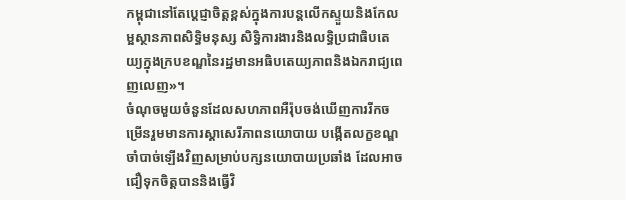កម្ពុជានៅតែប្តេជ្ញាចិត្តខ្ពស់ក្នុងការបន្តលើកស្ទួយនិងកែលម្អស្ថានភាពសិទ្ធិមនុស្ស សិទ្ធិការងារនិងលទ្ធិប្រជាធិបតេយ្យក្នុងក្របខណ្ឌនៃរដ្ឋមានអធិបតេយ្យភាពនិងឯករាជ្យពេញលេញ»។
ចំណុចមួយចំនួនដែលសហភាពអឺរ៉ុបចង់ឃើញការរីកចម្រើនរួមមានការស្តាសេរីភាពនយោបាយ បង្កើតលក្ខខណ្ឌចាំបាច់ឡើងវិញសម្រាប់បក្សនយោបាយប្រឆាំង ដែលអាចជឿទុកចិត្តបាននិងធ្វើវិ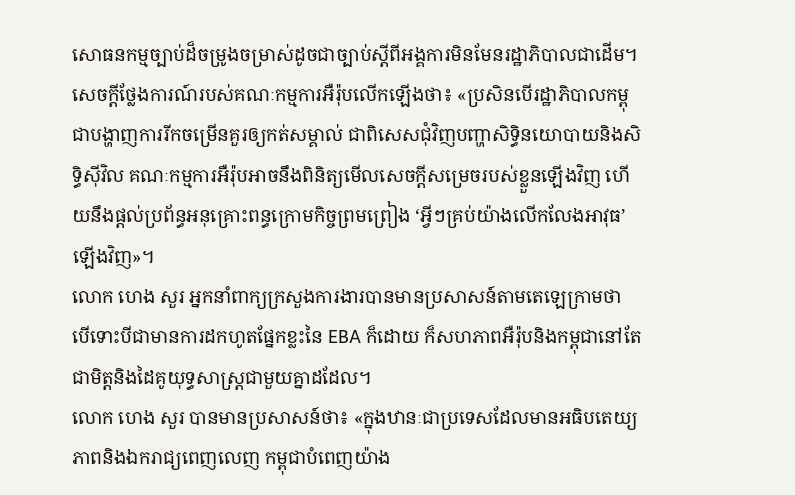សោធនកម្មច្បាប់ដ៏ចម្រូងចម្រាស់ដូចជាច្បាប់ស្តីពីអង្គការមិនមែនរដ្ឋាភិបាលជាដើម។
សេចក្តីថ្លែងការណ៍របស់គណៈកម្មការអឺរ៉ុបលើកឡើងថា៖ «ប្រសិនបើរដ្ឋាភិបាលកម្ពុជាបង្ហាញការរីកចម្រើនគួរឲ្យកត់សម្គាល់ ជាពិសេសជុំវិញបញ្ហាសិទ្ធិនយោបាយនិងសិទ្ធិស៊ីវិល គណៈកម្មការអឺរ៉ុបអាចនឹងពិនិត្យមើលសេចក្តីសម្រេចរបស់ខ្លួនឡើងវិញ ហើយនឹងផ្តល់ប្រព័ន្ធអនុគ្រោះពន្ធក្រោមកិច្ចព្រមព្រៀង ‘អ្វីៗគ្រប់យ៉ាងលើកលែងអាវុធ’ ឡើងវិញ»។
លោក ហេង សួរ អ្នកនាំពាក្យក្រសួងការងារបានមានប្រសាសន៍តាមតេឡេក្រាមថា បើទោះបីជាមានការដកហូតផ្នែកខ្លះនៃ EBA ក៏ដោយ ក៏សហភាពអឺរ៉ុបនិងកម្ពុជានៅតែជាមិត្តនិងដៃគូយុទ្ធសាស្ត្រជាមួយគ្នាដដែល។
លោក ហេង សួរ បានមានប្រសាសន៍ថា៖ «ក្នុងឋានៈជាប្រទេសដែលមានអធិបតេយ្យភាពនិងឯករាជ្យពេញលេញ កម្ពុជាបំពេញយ៉ាង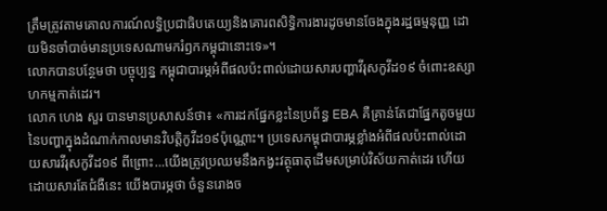ត្រឹមត្រូវតាមគោលការណ៍លទ្ធិប្រជាធិបតេយ្យនិងគោរពសិទ្ធិការងារដូចមានចែងក្នុងរដ្ឋធម្មនុញ្ញ ដោយមិនចាំបាច់មានប្រទេសណាមករំឭកកម្ពុជានោះទេ»។
លោកបានបន្ថែមថា បច្ចុប្បន្ន កម្ពុជាបារម្ភអំពីផលប៉ះពាល់ដោយសារបញ្ហាវីរុសកូវីដ១៩ ចំពោះឧស្សាហកម្មកាត់ដេរ។
លោក ហេង សួរ បានមានប្រសាសន៍ថា៖ «ការដកផ្នែកខ្លះនៃប្រព័ន្ធ EBA គឺគ្រាន់តែជាផ្នែកតូចមួយនៃបញ្ហាក្នុងដំណាក់កាលមានវិបត្តិកូវីដ១៩ប៉ុណ្ណោះ។ ប្រទេសកម្ពុជាបារម្ភខ្លាំងអំពីផលប៉ះពាល់ដោយសារវីរុសកូវីដ១៩ ពីព្រោះ…យើងត្រូវប្រឈមនឹងកង្វះវត្ថុធាតុដើមសម្រាប់វិស័យកាត់ដេរ ហើយដោយសារតែជំងឺនេះ យើងបារម្ភថា ចំនួនរោងច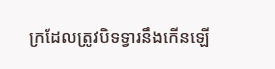ក្រដែលត្រូវបិទទ្វារនឹងកើនឡើ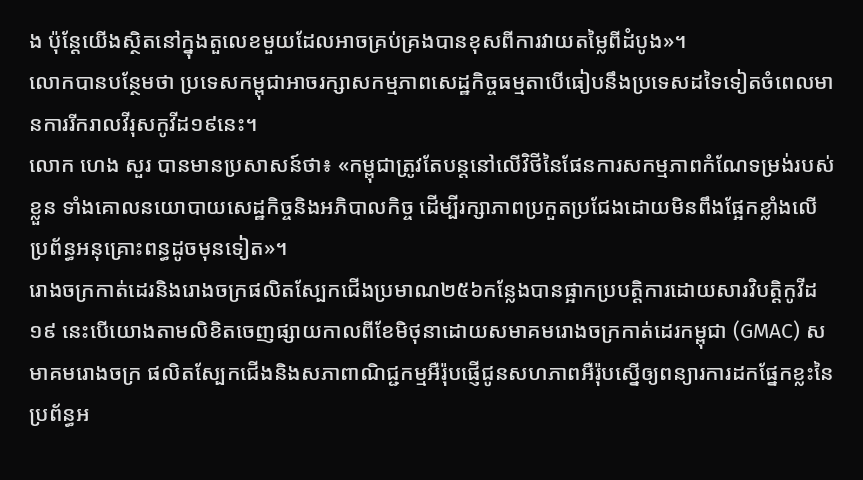ង ប៉ុន្តែយើងស្ថិតនៅក្នុងតួលេខមួយដែលអាចគ្រប់គ្រងបានខុសពីការវាយតម្លៃពីដំបូង»។
លោកបានបន្ថែមថា ប្រទេសកម្ពុជាអាចរក្សាសកម្មភាពសេដ្ឋកិច្ចធម្មតាបើធៀបនឹងប្រទេសដទៃទៀតចំពេលមានការរីករាលវីរុសកូវីដ១៩នេះ។
លោក ហេង សួរ បានមានប្រសាសន៍ថា៖ «កម្ពុជាត្រូវតែបន្តនៅលើវិថីនៃផែនការសកម្មភាពកំណែទម្រង់របស់ខ្លួន ទាំងគោលនយោបាយសេដ្ឋកិច្ចនិងអភិបាលកិច្ច ដើម្បីរក្សាភាពប្រកួតប្រជែងដោយមិនពឹងផ្អែកខ្លាំងលើប្រព័ន្ធអនុគ្រោះពន្ធដូចមុនទៀត»។
រោងចក្រកាត់ដេរនិងរោងចក្រផលិតស្បែកជើងប្រមាណ២៥៦កន្លែងបានផ្អាកប្របត្តិការដោយសារវិបត្តិកូវីដ១៩ នេះបើយោងតាមលិខិតចេញផ្សាយកាលពីខែមិថុនាដោយសមាគមរោងចក្រកាត់ដេរកម្ពុជា (GMAC) សមាគមរោងចក្រ ផលិតស្បែកជើងនិងសភាពាណិជ្ជកម្មអឺរ៉ុបផ្ញើជូនសហភាពអឺរ៉ុបស្នើឲ្យពន្យារការដកផ្នែកខ្លះនៃប្រព័ន្ធអ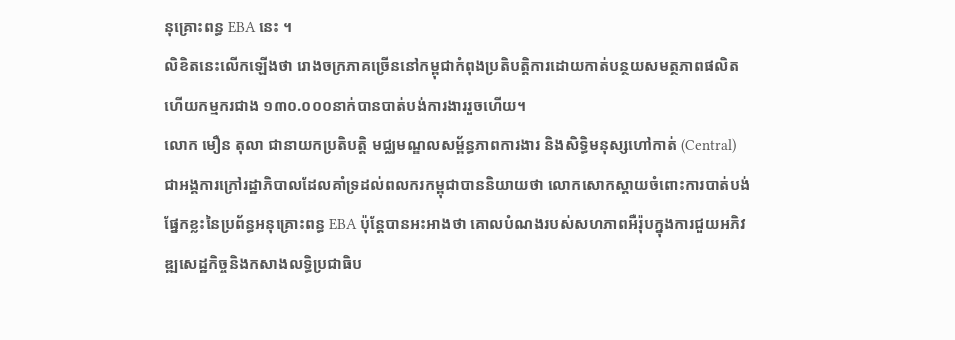នុគ្រោះពន្ធ EBA នេះ ។
លិខិតនេះលើកឡើងថា រោងចក្រភាគច្រើននៅកម្ពុជាកំពុងប្រតិបត្តិការដោយកាត់បន្ថយសមត្ថភាពផលិត ហើយកម្មករជាង ១៣០.០០០នាក់បានបាត់បង់ការងាររួចហើយ។
លោក មឿន តុលា ជានាយកប្រតិបត្តិ មជ្ឈមណ្ឌលសម្ព័ន្ធភាពការងារ និងសិទ្ធិមនុស្សហៅកាត់ (Central) ជាអង្គការក្រៅរដ្ឋាភិបាលដែលគាំទ្រដល់ពលករកម្ពុជាបាននិយាយថា លោកសោកស្តាយចំពោះការបាត់បង់ផ្នែកខ្លះនៃប្រព័ន្ធអនុគ្រោះពន្ធ EBA ប៉ុន្តែបានអះអាងថា គោលបំណងរបស់សហភាពអឺរ៉ុបក្នុងការជួយអភិវឌ្ឍសេដ្ឋកិច្ចនិងកសាងលទ្ធិប្រជាធិប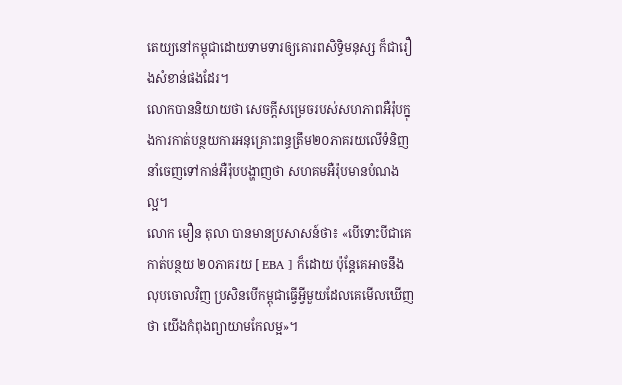តេយ្យនៅកម្ពុជាដោយទាមទារឲ្យគោរពសិទ្ធិមនុស្ស ក៏ជារឿងសំខាន់ផងដែរ។
លោកបាននិយាយថា សេចក្តីសម្រេចរបស់សហភាពអឺរ៉ុបក្នុងការកាត់បន្ថយការអនុគ្រោះពន្ធត្រឹម២០ភាគរយលើទំនិញនាំចេញទៅកាន់អឺរ៉ុបបង្ហាញថា សហគមអឺរ៉ុបមានបំណងល្អ។
លោក មឿន តុលា បានមានប្រសាសន៍ថា៖ «បើទោះបីជាគេកាត់បន្ថយ ២០ភាគរយ [ EBA ] ក៏ដោយ ប៉ុន្តែគេអាចនឹងលុបចោលវិញ ប្រសិនបើកម្ពុជាធ្វើអ្វីមួយដែលគេមើលឃើញថា យើងកំពុងព្យាយាមកែលម្អ»។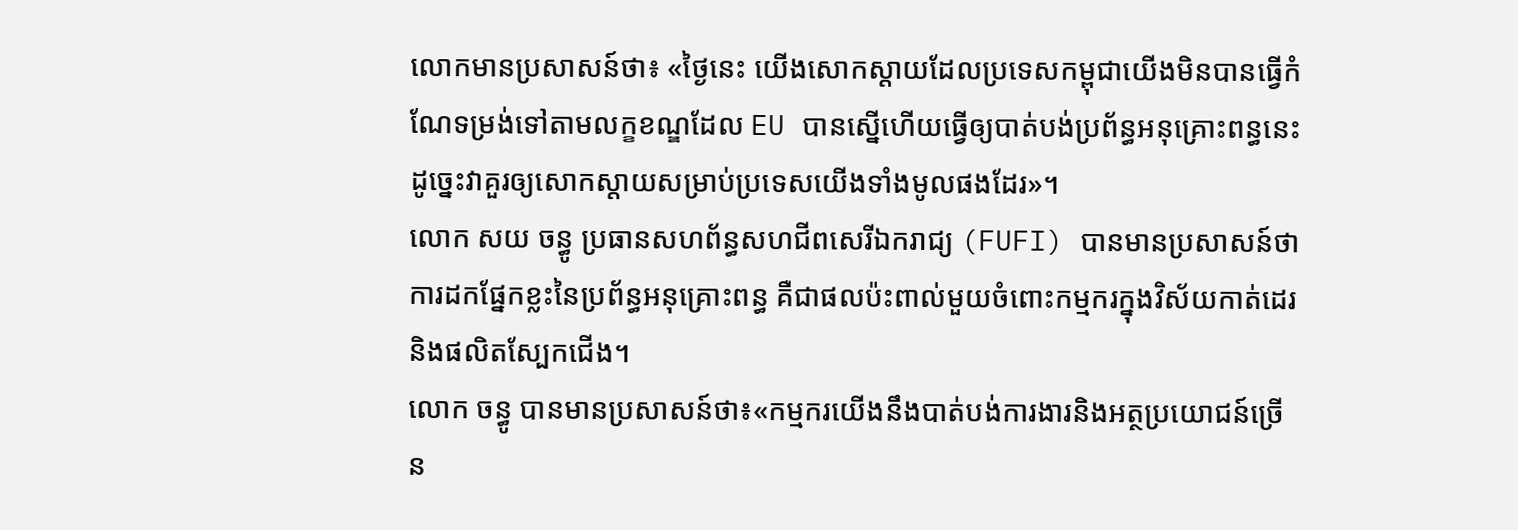លោកមានប្រសាសន៍ថា៖ «ថ្ងៃនេះ យើងសោកស្តាយដែលប្រទេសកម្ពុជាយើងមិនបានធ្វើកំណែទម្រង់ទៅតាមលក្ខខណ្ឌដែល EU បានស្នើហើយធ្វើឲ្យបាត់បង់ប្រព័ន្ធអនុគ្រោះពន្ធនេះ ដូច្នេះវាគួរឲ្យសោកស្តាយសម្រាប់ប្រទេសយើងទាំងមូលផងដែរ»។
លោក សយ ចន្ធូ ប្រធានសហព័ន្ធសហជីពសេរីឯករាជ្យ (FUFI) បានមានប្រសាសន៍ថា ការដកផ្នែកខ្លះនៃប្រព័ន្ធអនុគ្រោះពន្ធ គឺជាផលប៉ះពាល់មួយចំពោះកម្មករក្នុងវិស័យកាត់ដេរនិងផលិតស្បែកជើង។
លោក ចន្ធូ បានមានប្រសាសន៍ថា៖«កម្មករយើងនឹងបាត់បង់ការងារនិងអត្ថប្រយោជន៍ច្រើន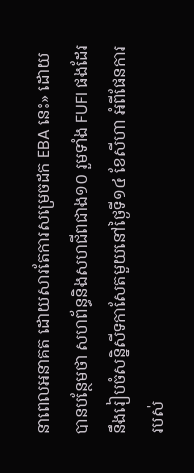នាពេលអនាគត ដោយសារតែការសម្រេចដក EBA នេះ» ដោយបានបន្ថែមថា សហព័ន្ធនិងសហជីពជាង១០ រួមទាំង FUFI ផងដែរនឹងរៀបចំសន្និសីទកាសែតមួយនៅថ្ងៃទី១៤ ខែសីហា អំពីផែនការរបស់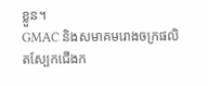ខ្លួន។
GMAC និងសមាគមរោងចក្រផលិតស្បែកជើងក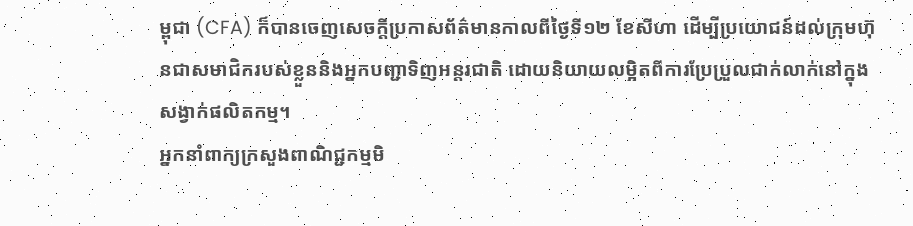ម្ពុជា (CFA) ក៏បានចេញសេចក្តីប្រកាសព័ត៌មានកាលពីថ្ងៃទី១២ ខែសីហា ដើម្បីប្រយោជន៍ដល់ក្រុមហ៊ុនជាសមាជិករបស់ខ្លួននិងអ្នកបញ្ជាទិញអន្តរជាតិ ដោយនិយាយលម្អិតពីការប្រែប្រួលជាក់លាក់នៅក្នុងសង្វាក់ផលិតកម្ម។
អ្នកនាំពាក្យក្រសួងពាណិជ្ជកម្មមិ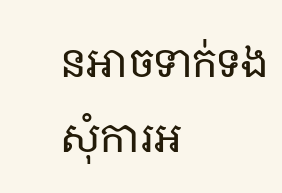នអាចទាក់ទងសុំការអ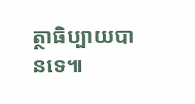ត្ថាធិប្បាយបានទេ៕